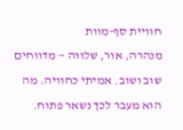חוויית סף-מוות
מנהרה, אור, שלווה — מדווחים שוב ושוב. אמיתי כחוויה. מה הוא מעבר לכך נשאר פתוח.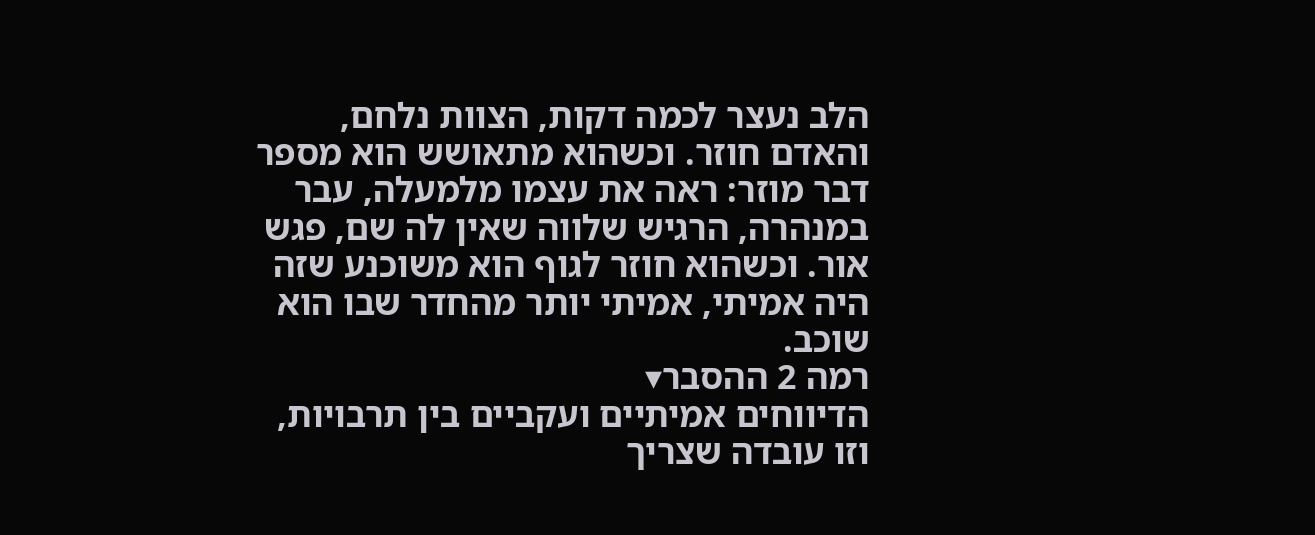הלב נעצר לכמה דקות, הצוות נלחם, והאדם חוזר. וכשהוא מתאושש הוא מספר דבר מוזר: ראה את עצמו מלמעלה, עבר במנהרה, הרגיש שלווה שאין לה שם, פגש אור. וכשהוא חוזר לגוף הוא משוכנע שזה היה אמיתי, אמיתי יותר מהחדר שבו הוא שוכב.
רמה 2 ההסבר▾
הדיווחים אמיתיים ועקביים בין תרבויות, וזו עובדה שצריך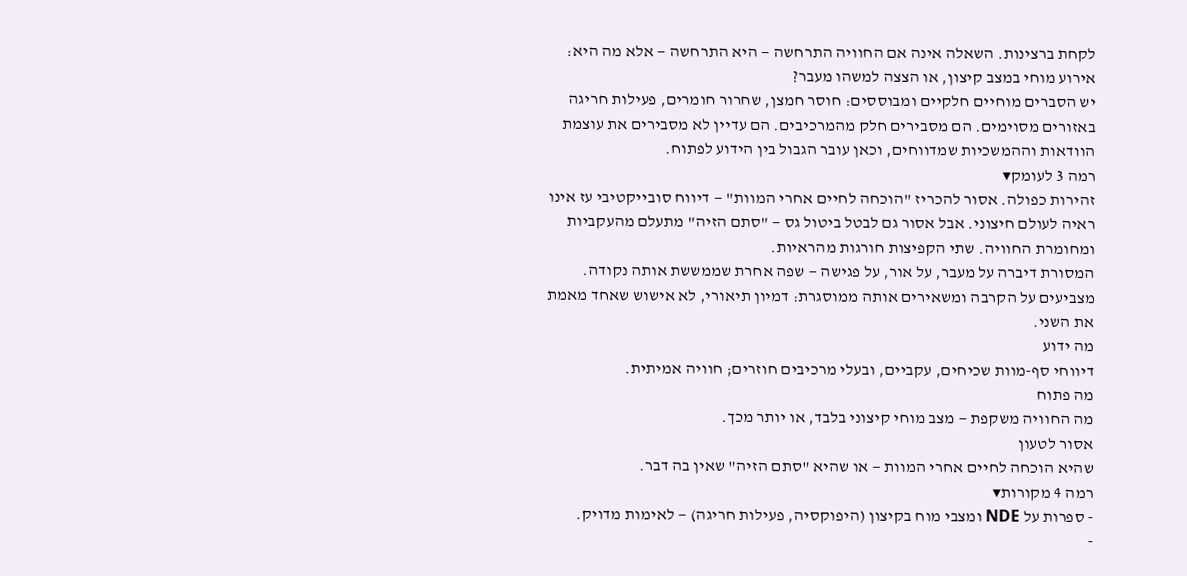לקחת ברצינות. השאלה אינה אם החוויה התרחשה — היא התרחשה — אלא מה היא: אירוע מוחי במצב קיצון, או הצצה למשהו מעבר?
יש הסברים מוחיים חלקיים ומבוססים: חוסר חמצן, שחרור חומרים, פעילות חריגה באזורים מסוימים. הם מסבירים חלק מהמרכיבים. הם עדיין לא מסבירים את עוצמת הוודאות וההמשכיות שמדווחים, וכאן עובר הגבול בין הידוע לפתוח.
רמה 3 לעומק▾
זהירות כפולה. אסור להכריז "הוכחה לחיים אחרי המוות" — דיווח סובייקטיבי עז אינו ראיה לעולם חיצוני. אבל אסור גם לבטל ביטול גס — "סתם הזיה" מתעלם מהעקביות ומחומרת החוויה. שתי הקפיצות חורגות מהראיות.
המסורת דיברה על מעבר, על אור, על פגישה — שפה אחרת שממששת אותה נקודה. מצביעים על הקרבה ומשאירים אותה ממוסגרת: דמיון תיאורי, לא אישוש שאחד מאמת את השני.
מה ידוע
דיווחי סף-מוות שכיחים, עקביים, ובעלי מרכיבים חוזרים; חוויה אמיתית.
מה פתוח
מה החוויה משקפת — מצב מוחי קיצוני בלבד, או יותר מכך.
אסור לטעון
שהיא הוכחה לחיים אחרי המוות — או שהיא "סתם הזיה" שאין בה דבר.
רמה 4 מקורות▾
- ספרות על NDE ומצבי מוח בקיצון (היפוקסיה, פעילות חריגה) — לאימות מדויק.
-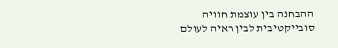ההבחנה בין עוצמת חוויה סובייקטיבית לבין ראיה לעולם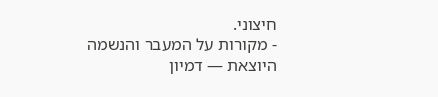חיצוני.
- מקורות על המעבר והנשמה היוצאת — דמיון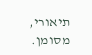תיאורי, מסומן.